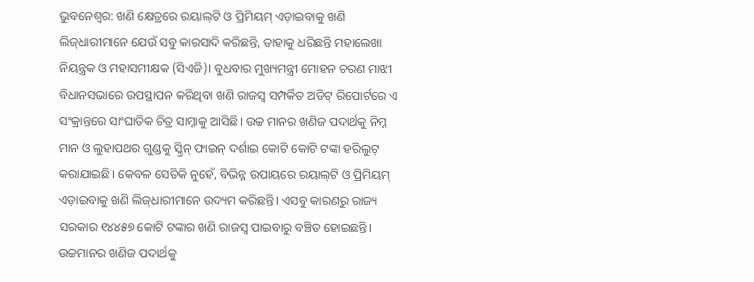ଭୁବନେଶ୍ବର: ଖଣି କ୍ଷେତ୍ରରେ ରୟାଲ୍‌ଟି ଓ ପ୍ରିମିୟମ୍ ଏଡ଼ାଇବାକୁ ଖଣି ଲିଜ୍‌ଧାରୀମାନେ ଯେଉଁ ସବୁ କାରସାଦି କରିଛନ୍ତି, ତାହାକୁ ଧରିଛନ୍ତି ମହାଲେଖା ନିୟନ୍ତ୍ରକ ଓ ମହାସମୀକ୍ଷକ (ସିଏଜି)। ବୁଧବାର ମୁଖ୍ୟମନ୍ତ୍ରୀ ମୋହନ ଚରଣ ମାଝୀ ବିଧାନସଭାରେ ଉପସ୍ଥାପନ କରିଥିବା ଖଣି ରାଜସ୍ବ ସମ୍ପର୍କିତ ଅଡିଟ୍ ରିପୋର୍ଟରେ ଏ ସଂକ୍ରାନ୍ତରେ ସାଂଘାତିକ ଚିତ୍ର ସାମ୍ନାକୁ ଆସିଛି। ଉଚ୍ଚ ମାନର ଖଣିଜ ପଦାର୍ଥକୁ ନିମ୍ନ ମାନ ଓ ଲୁହାପଥର ଗୁଣ୍ଡକୁ ସ୍କ୍ରିନ୍ ଫାଇନ୍ ଦର୍ଶାଇ କୋଟି କୋଟି ଟଙ୍କା ହରିଲୁଟ୍ କରାଯାଇଛି। କେବଳ ସେତିକି ନୁହେଁ, ବିଭିନ୍ନ ଉପାୟରେ ରୟାଲ୍‌ଟି ଓ ପ୍ରିମିୟମ୍ ଏଡ଼ାଇବାକୁ ଖଣି ଲିଜ୍‌ଧାରୀମାନେ ଉଦ୍ୟମ କରିଛନ୍ତି। ଏସବୁ କାରଣରୁ ରାଜ୍ୟ ସରକାର ୧୪୪୫୭ କୋଟି ଟଙ୍କାର ଖଣି ରାଜସ୍ବ ପାଇବାରୁ ବଞ୍ଚିତ ହୋଇଛନ୍ତି। ଉଚ୍ଚମାନର ଖଣିଜ ପଦାର୍ଥକୁ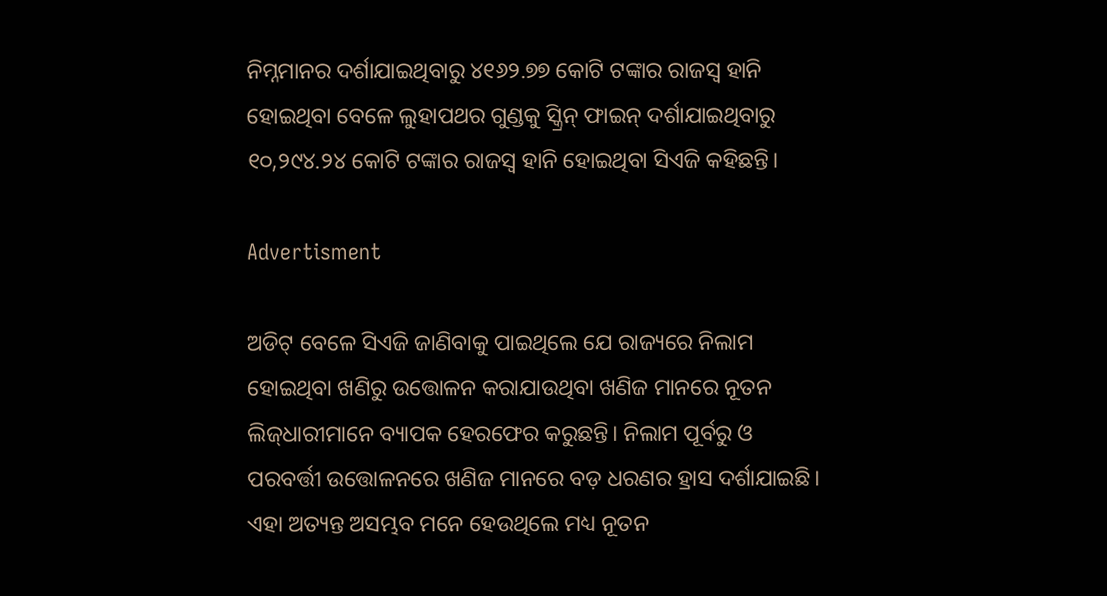ନିମ୍ନମାନର ଦର୍ଶାଯାଇଥିବାରୁ ୪୧୬୨.୭୭ କୋଟି ଟଙ୍କାର ରାଜସ୍ବ ହାନି ହୋଇଥିବା ବେଳେ ଲୁହାପଥର ଗୁଣ୍ଡକୁ ସ୍କ୍ରିନ୍ ଫାଇନ୍ ଦର୍ଶାଯାଇଥିବାରୁ ୧୦,୨୯୪.୨୪ କୋଟି ଟଙ୍କାର ରାଜସ୍ବ ହାନି ହୋଇଥିବା ସିଏଜି କହିଛନ୍ତି।

Advertisment

ଅଡିଟ୍‌ ବେଳେ ସିଏଜି ଜାଣିବାକୁ ପାଇଥିଲେ ଯେ ରାଜ୍ୟରେ ନିଲାମ ହୋଇଥିବା ଖଣିରୁ ଉତ୍ତୋଳନ କରାଯାଉଥିବା ଖଣିଜ ମାନରେ ନୂତନ
ଲିଜ୍‌ଧାରୀମାନେ ବ୍ୟାପକ ହେରଫେର କରୁଛନ୍ତି। ନିଲାମ ପୂର୍ବରୁ ଓ ପରବର୍ତ୍ତୀ ଉତ୍ତୋଳନରେ ଖଣିଜ ମାନରେ ବଡ଼ ଧରଣର ହ୍ରାସ ଦର୍ଶାଯାଇଛି। ଏହା ଅତ୍ୟନ୍ତ ଅସମ୍ଭବ ମନେ ହେଉଥିଲେ ମଧ୍ୟ ନୂତନ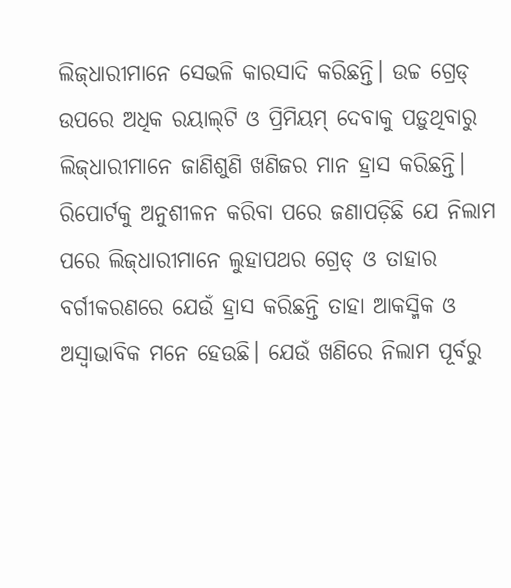ଲିଜ୍‌ଧାରୀମାନେ ସେଭଳି କାରସାଦି କରିଛନ୍ତି। ଉଚ୍ଚ ଗ୍ରେଡ୍‌ ଉପରେ ଅଧିକ ରୟାଲ୍‌ଟି ଓ ପ୍ରିମିୟମ୍ ଦେବାକୁ ପଡ଼ୁଥିବାରୁ ଲିଜ୍‌ଧାରୀମାନେ ଜାଣିଶୁଣି ଖଣିଜର ମାନ ହ୍ରାସ କରିଛନ୍ତି। ରିପୋର୍ଟକୁ ଅନୁଶୀଳନ କରିବା ପରେ ଜଣାପଡ଼ିଛି ଯେ ନିଲାମ ପରେ ଲିଜ୍‌ଧାରୀମାନେ ଲୁହାପଥର ଗ୍ରେଡ୍‌ ଓ ତାହାର ବର୍ଗୀକରଣରେ ଯେଉଁ ହ୍ରାସ କରିଛନ୍ତି ତାହା ଆକସ୍ମିକ ଓ ଅସ୍ବାଭାବିକ ମନେ ହେଉଛି। ଯେଉଁ ଖଣିରେ ନିଲାମ ପୂର୍ବରୁ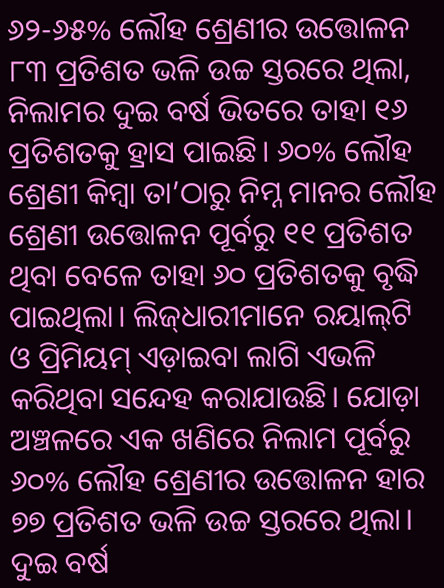୬୨-୬୫% ଲୌହ ଶ୍ରେଣୀର ଉତ୍ତୋଳନ ୮୩ ପ୍ରତିଶତ ଭଳି ଉଚ୍ଚ ସ୍ତରରେ ଥିଲା, ନିଲାମର ଦୁଇ ବର୍ଷ ଭିତରେ ତାହା ୧୬ ପ୍ରତିଶତକୁ ହ୍ରାସ ପାଇଛି। ୬୦% ଲୌହ ଶ୍ରେଣୀ କିମ୍ବା ତା’ଠାରୁ ନିମ୍ନ ମାନର ଲ‌ୌହ ଶ୍ରେଣୀ ଉତ୍ତୋଳନ ପୂର୍ବରୁ ୧୧ ପ୍ରତିଶତ ଥିବା ବେଳେ ତାହା ୬୦ ପ୍ରତିଶତକୁ ବୃଦ୍ଧି ପାଇଥିଲା। ଲିଜ୍‌ଧାରୀମାନେ ରୟାଲ୍‌ଟି ଓ ପ୍ରିମିୟମ୍ ଏଡ଼ାଇବା ଲାଗି ଏଭଳି କରିଥିବା ସନ୍ଦେହ କରାଯାଉଛି। ଯୋଡ଼ା ଅଞ୍ଚଳରେ ଏକ ଖଣିରେ ନିଲାମ ପୂର୍ବରୁ ୬୦% ଲୌହ ଶ୍ରେଣୀର ଉତ୍ତୋଳନ ହାର ୭୭ ପ୍ରତିଶତ ଭଳି ଉଚ୍ଚ ସ୍ତରରେ ଥିଲା। ଦୁଇ ବର୍ଷ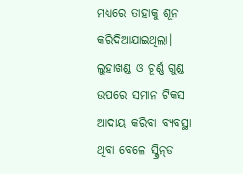ମଧ୍ୟରେ ତାହାକୁ ଶୂନ କରିଦିଆଯାଇଥିଲା। ଲୁହାଖଣ୍ଡ ଓ ଚୂର୍ଣ୍ଣ ଗୁଣ୍ଡ ଉପରେ ସମାନ ଟିକସ ଆଦାୟ କରିବା ବ୍ୟବସ୍ଥା ଥିବା ବେଳେ ସ୍କ୍ରିନ୍‌ଡ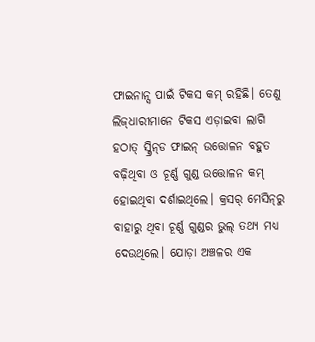ଫାଇନାନ୍ସ ପାଇଁ ଟିକସ କମ୍ ରହିଛି। ତେଣୁ ଲିଜ୍‌ଧାରୀମାନେ ଟିକସ ଏଡ଼ାଇବା ଲାଗି ହଠାତ୍‌ ସ୍କ୍ରିନ୍‌ଡ ଫାଇନ୍ ଉତ୍ତୋଳନ ବହୁତ ବଢ଼ିଥିବା ଓ ଚୂର୍ଣ୍ଣ ଗୁଣ୍ଡ ଉତ୍ତୋଳନ କମ୍ ହୋଇଥିବା ଦର୍ଶାଇଥିଲେ। କ୍ରସର୍‌ ମେସିନ୍‌ରୁ ବାହାରୁ ଥିବା ଚୂର୍ଣ୍ଣ ଗୁଣ୍ଡର ଭୁଲ୍‌ ତଥ୍ୟ ମଧ୍ୟ ଦେଉଥିଲେ। ଯୋଡ଼ା ଅଞ୍ଚଳର ଏକ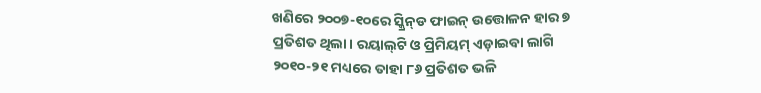ଖଣିରେ ୨୦୦୭-୧୦ରେ ସ୍କ୍ରିନ୍‌ଡ ଫାଇନ୍ ଉତ୍ତୋଳନ ହାର ୭ ପ୍ରତିଶତ ଥିଲା। ରୟାଲ୍‌ଟି ଓ ପ୍ରିମିୟମ୍ ଏଡ଼ାଇବା ଲାଗି ୨୦୧୦-୨୧ ମଧ୍ୟରେ ତାହା ୮୬ ପ୍ରତିଶତ ଭଳି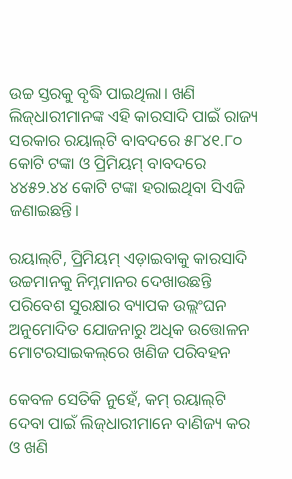ଉଚ୍ଚ ସ୍ତରକୁ ବୃଦ୍ଧି ପାଇଥିଲା। ଖଣି ଲିଜ୍‌ଧାରୀମାନଙ୍କ ଏହି କାରସାଦି ପାଇଁ ରାଜ୍ୟ ସରକାର ରୟାଲ୍‌ଟି ବାବଦରେ ୫୮୪୧.୮୦ କୋଟି ଟଙ୍କା ଓ ପ୍ରିମିୟମ୍ ବାବଦରେ ୪୪୫୨.୪୪ କୋଟି ଟଙ୍କା ହରାଇଥିବା ସିଏଜି ଜଣାଇଛନ୍ତି।

ରୟାଲ୍‌ଟି, ପ୍ରିମିୟମ୍ ଏଡ଼ାଇବାକୁ କାରସାଦି
ଉଚ୍ଚମାନକୁ ନିମ୍ନମାନର ଦେଖାଉଛନ୍ତି
ପରିବେଶ ସୁରକ୍ଷାର ବ୍ୟାପକ ଉଲ୍ଲଂଘନ
ଅନୁମୋଦିତ ଯୋଜନାରୁ ଅଧିକ ଉତ୍ତୋଳନ
ମୋଟରସାଇକଲ୍‌ରେ ଖଣିଜ ପରିବହନ

କେବଳ ସେତିକି ନୁହେଁ, କମ୍ ରୟାଲ୍‌ଟି ଦେବା ପାଇଁ ଲିଜ୍‌ଧାରୀମାନେ ବାଣିଜ୍ୟ କର ଓ ଖଣି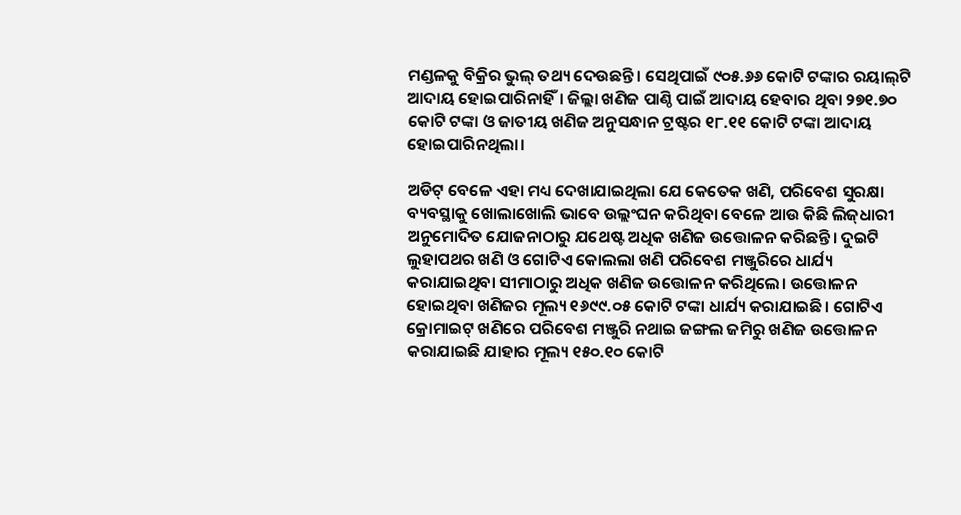ମଣ୍ଡଳକୁ ବିକ୍ରିର ଭୁଲ୍‌ ତଥ୍ୟ ଦେଉଛନ୍ତି। ସେଥିପାଇଁ ୯୦୫.୬୬ କୋଟି ଟଙ୍କାର ରୟାଲ୍‌ଟି ଆଦାୟ ହୋଇପାରିନାହିଁ। ଜିଲ୍ଲା ଖଣିଜ ପାଣ୍ଠି ପାଇଁ ଆଦାୟ ହେବାର ଥିବା ୨୭୧.୭୦ କୋଟି ଟଙ୍କା ଓ ଜାତୀୟ ଖଣିଜ ଅନୁସନ୍ଧାନ ଟ୍ରଷ୍ଟର ୧୮.୧୧ କୋଟି ଟଙ୍କା ଆଦାୟ ହୋଇପାରିନଥିଲା।

ଅଡିଟ୍ ବେଳେ ଏହା ମଧ୍ୟ ଦେଖାଯାଇଥିଲା ଯେ କେତେକ ଖଣି, ପରିବେଶ ସୁରକ୍ଷା ବ୍ୟବସ୍ଥାକୁ ଖୋଲାଖୋଲି ଭାବେ ଉଲ୍ଲଂଘନ କରିଥିବା ବେଳେ ଆଉ କିଛି ଲିଜ୍‌ଧାରୀ ଅନୁମୋଦିତ ଯୋଜନାଠାରୁ ଯଥେଷ୍ଟ ଅଧିକ ଖଣିଜ ଉତ୍ତୋଳନ କରିଛନ୍ତି। ଦୁଇଟି ଲୁହାପଥର ଖଣି ଓ ଗୋଟିଏ କୋଲଲା ଖଣି ପରିବେଶ ମଞ୍ଜୁରିରେ ଧାର୍ଯ୍ୟ କରାଯାଇଥିବା ସୀମାଠାରୁ ଅଧିକ ଖଣିଜ ଉତ୍ତୋଳନ କରିଥିଲେ। ଉତ୍ତୋଳନ ହୋଇଥିବା ଖଣିଜର ମୂଲ୍ୟ ୧୬୯୯.୦୫ କୋଟି ଟଙ୍କା ଧାର୍ଯ୍ୟ କରାଯାଇଛି। ଗୋଟିଏ କ୍ରୋମାଇଟ୍‌ ଖଣିରେ ପରିବେଶ ମଞ୍ଜୁରି ନଥାଇ ଜଙ୍ଗଲ ଜମିରୁ ଖଣିଜ ଉତ୍ତୋଳନ କରାଯାଇଛି ଯାହାର ମୂଲ୍ୟ ୧୫୦.୧୦ କୋଟି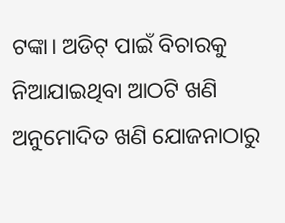ଟଙ୍କା। ଅଡିଟ୍ ପାଇଁ ବିଚାରକୁ ନିଆଯାଇଥିବା ଆଠଟି ଖଣି ଅନୁମୋଦିତ ଖଣି ଯୋଜନାଠାରୁ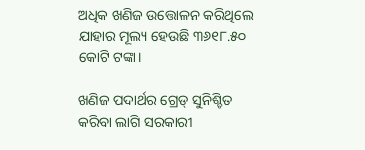ଅଧିକ ଖଣିଜ ଉତ୍ତୋଳନ କରିଥିଲେ ଯାହାର ମୂଲ୍ୟ ହେଉଛି ୩୬୧୮.୫୦ କୋଟି ଟଙ୍କା।

ଖଣିଜ ପଦାର୍ଥର ‌‌ଗ୍ରେଡ୍‌ ସୁନିଶ୍ଚିତ କରିବା ଲାଗି ସରକାରୀ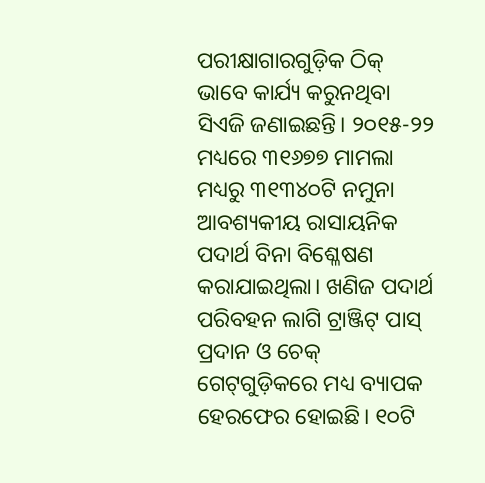ପରୀକ୍ଷାଗାରଗୁଡ଼ିକ ଠିକ୍ ଭାବେ କାର୍ଯ୍ୟ କରୁନଥିବା ସିଏଜି ଜଣାଇଛନ୍ତି। ୨୦୧୫-୨୨ ମଧ୍ୟରେ ୩୧୬୭୭ ମାମଲା ମଧ୍ୟରୁ ୩୧୩୪୦ଟି ନମୁନା ଆବଶ୍ୟକୀୟ ରାସାୟନିକ ପଦାର୍ଥ ବିନା ବି‌ଶ୍ଳେଷଣ କରାଯାଇଥିଲା। ଖଣିଜ ପଦାର୍ଥ ପରିବହନ ଲାଗି ଟ୍ରାଞ୍ଜିଟ୍ ପାସ୍ ପ୍ରଦାନ ଓ ଚେକ୍‌ ଗେଟ୍‌ଗୁଡ଼ିକରେ ମଧ୍ୟ ବ୍ୟାପକ ହେରଫେର ହୋଇଛି। ୧୦ଟି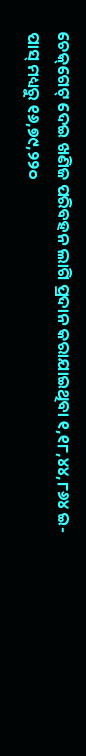ଚେକ୍‌ଗେଟ୍‌ ଦେଇ ଖଣିଜ ପରିବହନ ଲାଗି ପ୍ରଦାନ କରାଯାଇଥିବା ୧,୧୮,୪୪,୮୬୪ ଇ-ପାସ୍ ମଧ୍ୟରୁ ୧୬,୭୯,୨୨୦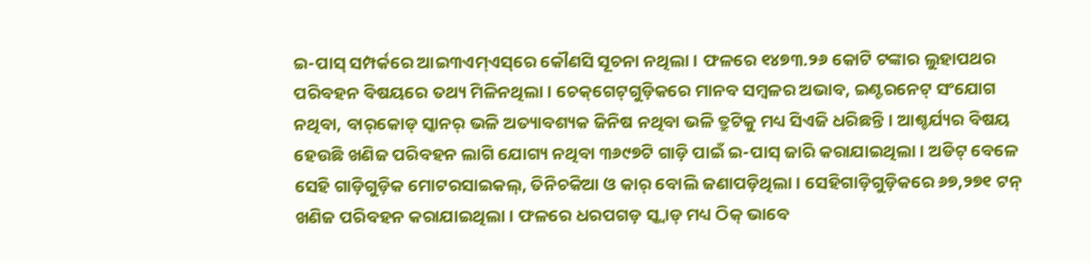ଇ-ପାସ୍ ସମ୍ପର୍କରେ ଆଇ୩ଏମ୍‌ଏସ୍‌ରେ କୌଣସି ସୂଚନା ନଥିଲା। ଫଳରେ ୧୪୭୩.୨୬ କୋଟି ଟଙ୍କାର ଲୁହାପଥର ପରିବହନ ବିଷୟରେ ତଥ୍ୟ ମିଳିନଥିଲା। ଚେକ୍‌ଗେଟ୍‌ଗୁଡ଼ିକରେ ମାନବ ସମ୍ବଳର ଅଭାବ, ଇଣ୍ଟରନେଟ୍‌ ସଂଯୋଗ ନଥିବା, ବାର୍‌କୋଡ୍‌ ସ୍କାନର୍‌ ଭଳି ଅତ୍ୟାବଶ୍ୟକ ଜିନିଷ ନଥିବା ଭଳି ତ୍ରୁଟିକୁ ମଧ୍ୟ ସିଏଜି ଧରିଛନ୍ତି। ଆଶ୍ଚର୍ଯ୍ୟର ବିଷୟ ହେଉଛି ଖଣିଜ ପରିବହନ ଲାଗି ଯୋଗ୍ୟ ନଥିବା ୩୬୯୭ଟି ଗାଡ଼ି ପାଇଁ ଇ-ପାସ୍ ଜାରି କରାଯାଇଥିଲା। ଅଡିଟ୍‌ ବେଳେ ସେହି ଗାଡ଼ିଗୁଡ଼ିକ ମୋଟରସାଇକଲ୍, ତିନିଚକିଆ ଓ କାର୍ ବୋଲି ଜଣାପଡ଼ିଥିଲା। ସେହିଗାଡ଼ିଗୁଡ଼ିକରେ ୬୭,୨୭୧ ଟନ୍ ଖଣିଜ ପରିବହନ କରାଯାଇଥିଲା। ଫଳରେ ଧରପଗଡ଼ ସ୍କ୍ବାଡ୍‌ ମଧ୍ୟ ଠିକ୍ ଭାବେ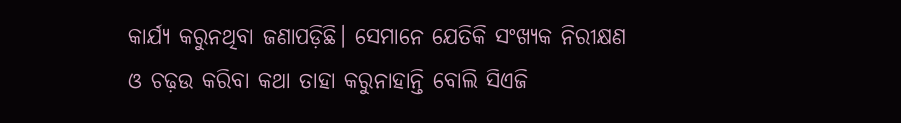କାର୍ଯ୍ୟ କରୁନଥିବା ଜଣାପଡ଼ିଛି। ସେମାନେ ଯେତିକି ସଂଖ୍ୟକ ନିରୀକ୍ଷଣ ଓ ଚଢ଼ଉ କରିବା କଥା ତାହା କରୁନାହାନ୍ତି ବୋଲି ସିଏଜି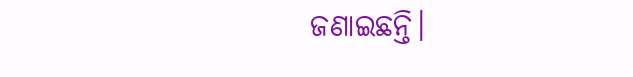ଜଣାଇଛନ୍ତି।